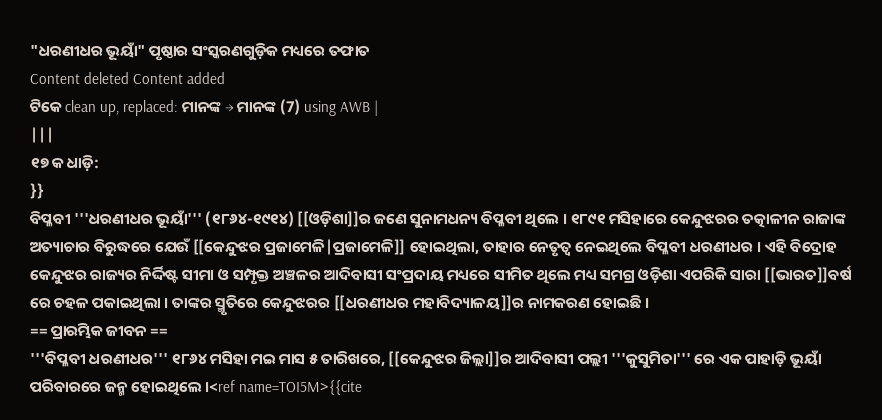"ଧରଣୀଧର ଭୂୟାଁ" ପୃଷ୍ଠାର ସଂସ୍କରଣଗୁଡ଼ିକ ମଧ୍ୟରେ ତଫାତ
Content deleted Content added
ଟିକେ clean up, replaced: ମାନଙ୍କ → ମାନଙ୍କ (7) using AWB |
|||
୧୭ କ ଧାଡ଼ି:
}}
ବିପ୍ଳବୀ '''ଧରଣୀଧର ଭୂୟାଁ''' (୧୮୬୪-୧୯୧୪) [[ଓଡ଼ିଶା]]ର ଜଣେ ସୁନାମଧନ୍ୟ ବିପ୍ଳବୀ ଥିଲେ । ୧୮୯୧ ମସିହାରେ କେନ୍ଦୁଝରର ତତ୍କାଳୀନ ରାଜାଙ୍କ ଅତ୍ୟାଚାର ବିରୁଦ୍ଧରେ ଯେଉଁ [[କେନ୍ଦୁଝର ପ୍ରଜାମେଳି|ପ୍ରଜାମେଳି]] ହୋଇଥିଲା, ତାହାର ନେତୃତ୍ଵ ନେଇଥିଲେ ବିପ୍ଳବୀ ଧରଣୀଧର । ଏହି ବିଦ୍ରୋହ କେନ୍ଦୁଝର ରାଜ୍ୟର ନିର୍ଦ୍ଦିଷ୍ଟ ସୀମା ଓ ସମ୍ପୃକ୍ତ ଅଞ୍ଚଳର ଆଦିବାସୀ ସଂପ୍ରଦାୟ ମଧ୍ୟରେ ସୀମିତ ଥିଲେ ମଧ୍ୟ ସମଗ୍ର ଓଡ଼ିଶା ଏପରିକି ସାରା [[ଭାରତ]]ବର୍ଷ ରେ ଚହଳ ପକାଇଥିଲା । ତାଙ୍କର ସ୍ମୃତିରେ କେନ୍ଦୁଝରର [[ଧରଣୀଧର ମହାବିଦ୍ୟାଳୟ]]ର ନାମକରଣ ହୋଇଛି ।
== ପ୍ରାରମ୍ଭିକ ଜୀବନ ==
'''ବିପ୍ଳବୀ ଧରଣୀଧର''' ୧୮୬୪ ମସିହା ମଇ ମାସ ୫ ତାରିଖରେ, [[କେନ୍ଦୁଝର ଜିଲ୍ଲା]]ର ଆଦିବାସୀ ପଲ୍ଲୀ '''କୁସୁମିତା''' ରେ ଏକ ପାହାଡ଼ି ଭୂୟାଁ ପରିବାରରେ ଜନ୍ମ ହୋଇଥିଲେ ।<ref name=TOI5M>{{cite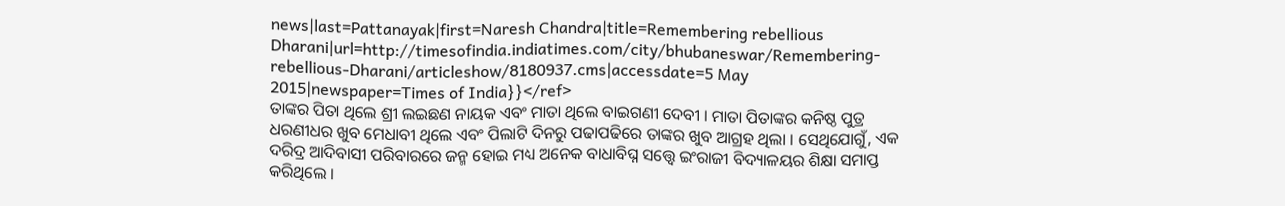news|last=Pattanayak|first=Naresh Chandra|title=Remembering rebellious Dharani|url=http://timesofindia.indiatimes.com/city/bhubaneswar/Remembering-rebellious-Dharani/articleshow/8180937.cms|accessdate=5 May 2015|newspaper=Times of India}}</ref>
ତାଙ୍କର ପିତା ଥିଲେ ଶ୍ରୀ ଲଇଛଣ ନାୟକ ଏବଂ ମାତା ଥିଲେ ବାଇଗଣୀ ଦେବୀ । ମାତା ପିତାଙ୍କର କନିଷ୍ଠ ପୁତ୍ର ଧରଣୀଧର ଖୁବ ମେଧାବୀ ଥିଲେ ଏବଂ ପିଲାଟି ଦିନରୁ ପଢାପଢିରେ ତାଙ୍କର ଖୁବ ଆଗ୍ରହ ଥିଲା । ସେଥିଯୋଗୁଁ, ଏକ ଦରିଦ୍ର ଆଦିବାସୀ ପରିବାରରେ ଜନ୍ମ ହୋଇ ମଧ୍ୟ ଅନେକ ବାଧାବିଘ୍ନ ସତ୍ତ୍ୱେ ଇଂରାଜୀ ବିଦ୍ୟାଳୟର ଶିକ୍ଷା ସମାପ୍ତ କରିଥିଲେ ।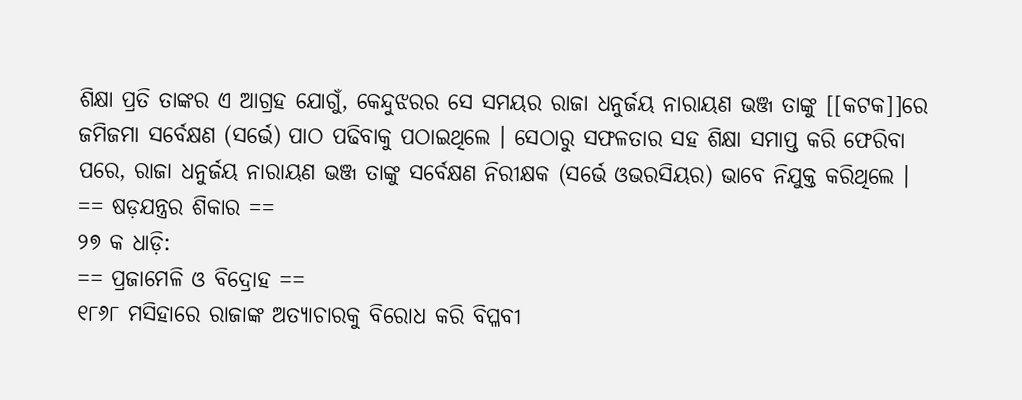ଶିକ୍ଷା ପ୍ରତି ତାଙ୍କର ଏ ଆଗ୍ରହ ଯୋଗୁଁ, କେନ୍ଦୁଝରର ସେ ସମୟର ରାଜା ଧନୁର୍ଜୟ ନାରାୟଣ ଭଞ୍ଜ ତାଙ୍କୁ [[କଟକ]]ରେ ଜମିଜମା ସର୍ବେକ୍ଷଣ (ସର୍ଭେ) ପାଠ ପଢିବାକୁ ପଠାଇଥିଲେ । ସେଠାରୁ ସଫଳତାର ସହ ଶିକ୍ଷା ସମାପ୍ତ କରି ଫେରିବା ପରେ, ରାଜା ଧନୁର୍ଜୟ ନାରାୟଣ ଭଞ୍ଜ ତାଙ୍କୁ ସର୍ବେକ୍ଷଣ ନିରୀକ୍ଷକ (ସର୍ଭେ ଓଭରସିୟର) ଭାବେ ନିଯୁକ୍ତ କରିଥିଲେ ।
== ଷଡ଼ଯନ୍ତ୍ରର ଶିକାର ==
୨୭ କ ଧାଡ଼ି:
== ପ୍ରଜାମେଳି ଓ ବିଦ୍ରୋହ ==
୧୮୬୮ ମସିହାରେ ରାଜାଙ୍କ ଅତ୍ୟାଚାରକୁ ବିରୋଧ କରି ବିପ୍ଳବୀ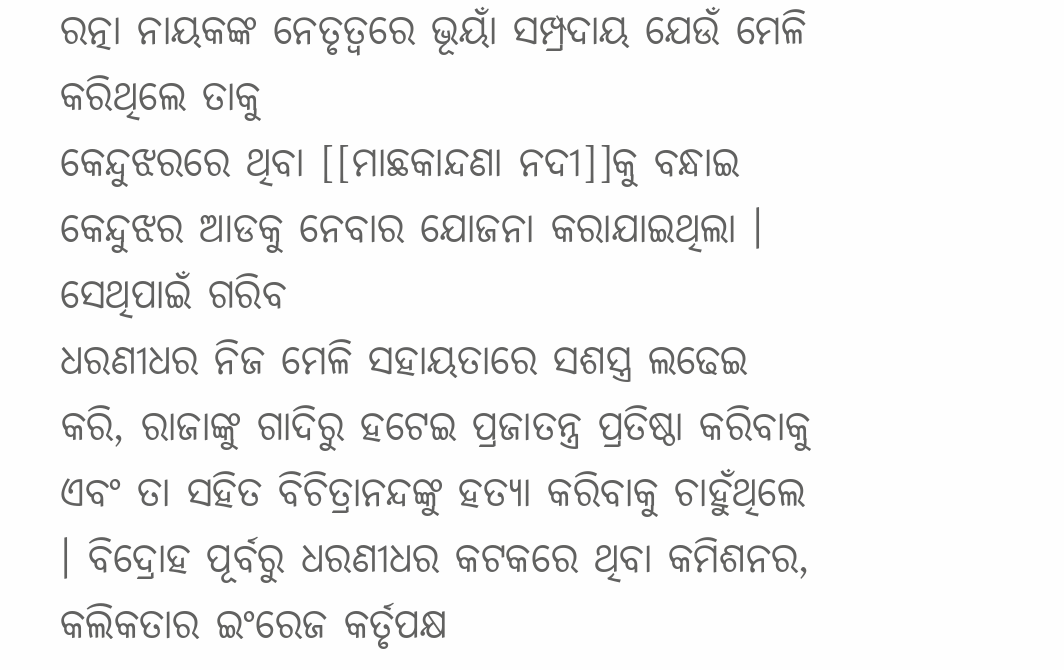ରତ୍ନା ନାୟକଙ୍କ ନେତୃତ୍ଵରେ ଭୂୟାଁ ସମ୍ପ୍ରଦାୟ ଯେଉଁ ମେଳି କରିଥିଲେ ତାକୁ
କେନ୍ଦୁଝରରେ ଥିବା [[ମାଛକାନ୍ଦଣା ନଦୀ]]କୁ ବନ୍ଧାଇ କେନ୍ଦୁଝର ଆଡକୁ ନେବାର ଯୋଜନା କରାଯାଇଥିଲା । ସେଥିପାଇଁ ଗରିବ
ଧରଣୀଧର ନିଜ ମେଳି ସହାୟତାରେ ସଶସ୍ତ୍ର ଲଢେଇ କରି, ରାଜାଙ୍କୁ ଗାଦିରୁ ହଟେଇ ପ୍ରଜାତନ୍ତ୍ର ପ୍ରତିଷ୍ଠା କରିବାକୁ ଏବଂ ତା ସହିତ ବିଚିତ୍ରାନନ୍ଦଙ୍କୁ ହତ୍ୟା କରିବାକୁ ଚାହୁଁଥିଲେ । ବିଦ୍ରୋହ ପୂର୍ବରୁ ଧରଣୀଧର କଟକରେ ଥିବା କମିଶନର, କଲିକତାର ଇଂରେଜ କର୍ତୃପକ୍ଷ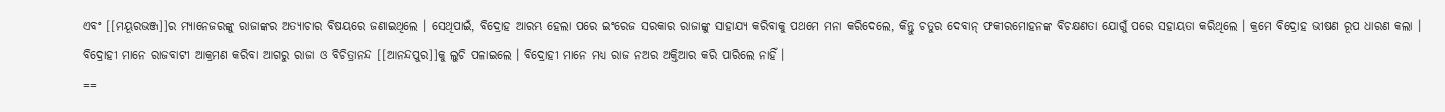ଏବଂ [[ମୟୂରଭଞ୍ଜ]]ର ମ୍ୟାନେଜରଙ୍କୁ ରାଜାଙ୍କର ଅତ୍ୟାଚାର ବିଷୟରେ ଜଣାଇଥିଲେ । ସେଥିପାଇଁ, ବିଦ୍ରୋହ ଆରମ୍ଭ ହେଲା ପରେ ଇଂରେଜ ସରକାର ରାଜାଙ୍କୁ ସାହାଯ୍ୟ କରିବାକୁ ପଥମେ ମନା କରିଦେଲେ, କିନ୍ତୁ ଚତୁର ଦେବାନ୍ ଫକୀରମୋହନଙ୍କ ବିଚକ୍ଷଣତା ଯୋଗୁଁ ପରେ ସହାୟତା କରିଥିଲେ । କ୍ରମେ ବିଦ୍ରୋହ ଭୀଷଣ ରୂପ ଧାରଣ କଲା । ବିଦ୍ରୋହୀ ମାନେ ରାଜବାଟୀ ଆକ୍ରମଣ କରିବା ଆଗରୁ ରାଜା ଓ ବିଚିତ୍ରାନନ୍ଦ [[ଆନନ୍ଦପୁର]]କୁ ଲୁଚି ପଳାଇଲେ । ବିଦ୍ରୋହୀ ମାନେ ମଧ୍ୟ ରାଜ ନଅର ଅକ୍ତିଆର କରି ପାରିଲେ ନାହିଁ ।
==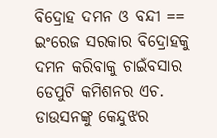ବିଦ୍ରୋହ ଦମନ ଓ ବନ୍ଦୀ ==
ଇଂରେଜ ସରକାର ବିଦ୍ରୋହକୁ ଦମନ କରିବାକୁ ଚାଇଁବସାର ଡେପୁଟି କମିଶନର ଏଚ. ଡାଉସନଙ୍କୁ କେନ୍ଦୁଝର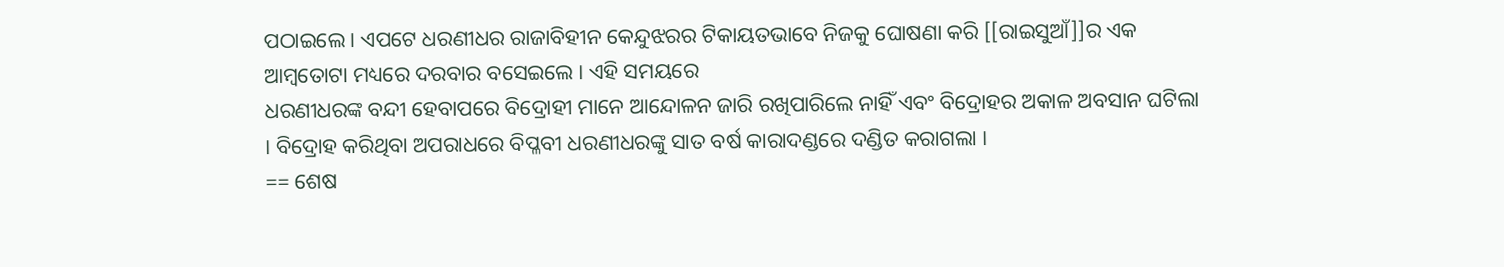ପଠାଇଲେ । ଏପଟେ ଧରଣୀଧର ରାଜାବିହୀନ କେନ୍ଦୁଝରର ଟିକାୟତଭାବେ ନିଜକୁ ଘୋଷଣା କରି [[ରାଇସୁଆଁ]]ର ଏକ ଆମ୍ବତୋଟା ମଧ୍ୟରେ ଦରବାର ବସେଇଲେ । ଏହି ସମୟରେ
ଧରଣୀଧରଙ୍କ ବନ୍ଦୀ ହେବାପରେ ବିଦ୍ରୋହୀ ମାନେ ଆନ୍ଦୋଳନ ଜାରି ରଖିପାରିଲେ ନାହିଁ ଏବଂ ବିଦ୍ରୋହର ଅକାଳ ଅବସାନ ଘଟିଲା । ବିଦ୍ରୋହ କରିଥିବା ଅପରାଧରେ ବିପ୍ଳବୀ ଧରଣୀଧରଙ୍କୁ ସାତ ବର୍ଷ କାରାଦଣ୍ଡରେ ଦଣ୍ଡିତ କରାଗଲା ।
== ଶେଷ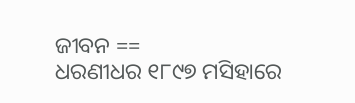ଜୀବନ ==
ଧରଣୀଧର ୧୮୯୭ ମସିହାରେ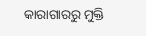କାରାଗାରରୁ ମୁକ୍ତି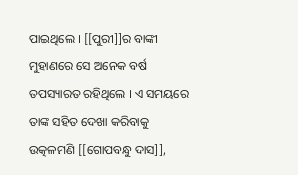ପାଇଥିଲେ । [[ପୁରୀ]]ର ବାଙ୍କୀ ମୁହାଣରେ ସେ ଅନେକ ବର୍ଷ ତପସ୍ୟାରତ ରହିଥିଲେ । ଏ ସମୟରେ ତାଙ୍କ ସହିତ ଦେଖା କରିବାକୁ ଉତ୍କଳମଣି [[ଗୋପବନ୍ଧୁ ଦାସ]],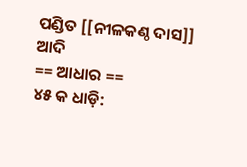ପଣ୍ଡିତ [[ନୀଳକଣ୍ଠ ଦାସ]] ଆଦି
== ଆଧାର ==
୪୫ କ ଧାଡ଼ି: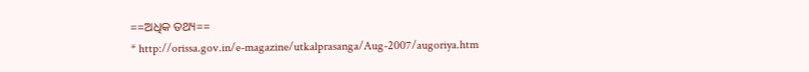==ଅଧିକ ତଥ୍ୟ==
* http://orissa.gov.in/e-magazine/utkalprasanga/Aug-2007/augoriya.htm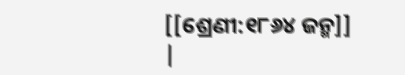[[ଶ୍ରେଣୀ:୧୮୬୪ ଜନ୍ମ]]
|